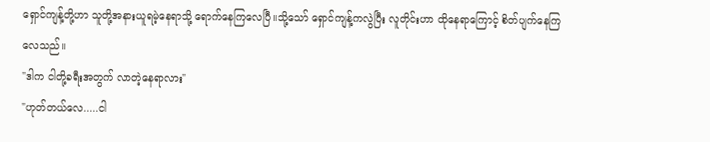ရှောင်ကျန့်တို့ဟာ သူတို့အနားယူရမဲ့နေရာသို့ ရောက်နေကြလေပြီ။သို့သော် ရှောင်ကျန့်ကလွဲပြီး လူတိုင်းဟာ ထိုနေရာကြောင့် စိတ်ပျက်နေကြလေသည်။
"ဒါက ငါတို့ခရီးအတွက် လာတဲ့နေရာလား"
"ဟုတ်တယ်လေ.....ငါ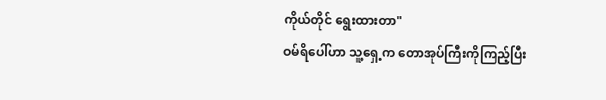ကိုယ်တိုင် ရွေးထားတာ"
ဝမ်ရိပေါ်ဟာ သူ့ရှေ့က တောအုပ်ကြီးကိုကြည့်ပြီး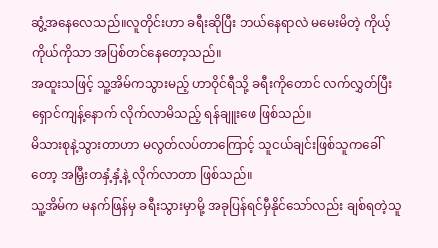ဆွံ့အနေလေသည်။လူတိုင်းဟာ ခရီးဆိုပြီး ဘယ်နေရာလဲ မမေးမိတဲ့ ကိုယ့်ကိုယ်ကိုသာ အပြစ်တင်နေတော့သည်။
အထူးသဖြင့် သူ့အိမ်ကသွားမည့် ဟာဝိုင်ရီသို့ ခရီးကိုတောင် လက်လွှတ်ပြီး ရှောင်ကျန့်နောက် လိုက်လာမိသည့် ရန်ချူးဖေ ဖြစ်သည်။
မိသားစုနဲ့သွားတာဟာ မလွတ်လပ်တာကြောင့် သူငယ်ချင်းဖြစ်သူကခေါ်တော့ အမြှီးတနှံ့နှံ့နဲ့ လိုက်လာတာ ဖြစ်သည်။
သူ့အိမ်က မနက်ဖြန်မှ ခရီးသွားမှာမို့ အခုပြန်ရင်မှီနိုင်သော်လည်း ချစ်ရတဲ့သူ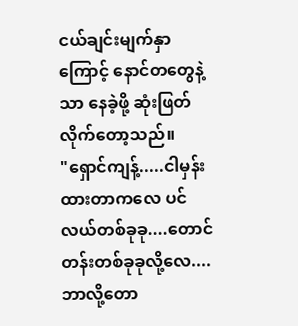ငယ်ချင်းမျက်နှာကြောင့် နောင်တတွေနဲ့သာ နေခဲ့ဖို့ ဆုံးဖြတ်လိုက်တော့သည်။
"ရှောင်ကျန့်.....ငါမှန်းထားတာကလေ ပင်လယ်တစ်ခုခု....တောင်တန်းတစ်ခုခုလို့လေ....ဘာလို့တော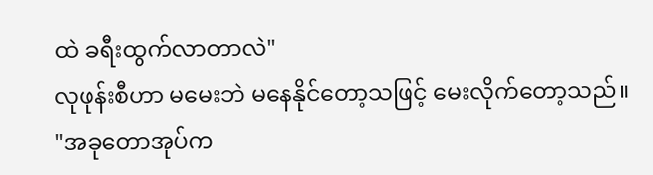ထဲ ခရီးထွက်လာတာလဲ"
လုဖုန်းစီဟာ မမေးဘဲ မနေနိုင်တော့သဖြင့် မေးလိုက်တော့သည်။
"အခုတောအုပ်က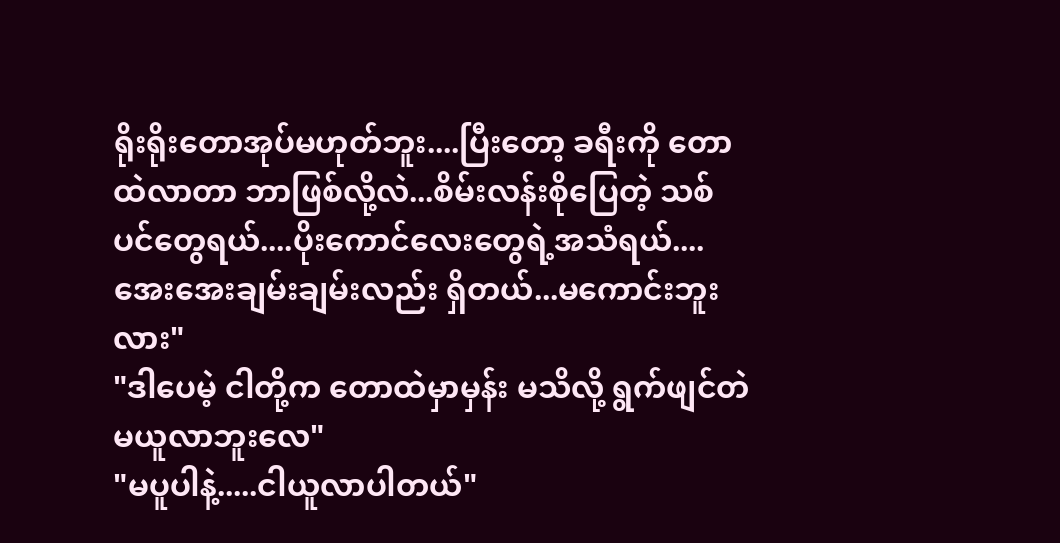ရိုးရိုးတောအုပ်မဟုတ်ဘူး....ပြီးတော့ ခရီးကို တောထဲလာတာ ဘာဖြစ်လို့လဲ...စိမ်းလန်းစိုပြေတဲ့ သစ်ပင်တွေရယ်....ပိုးကောင်လေးတွေရဲ့အသံရယ်....အေးအေးချမ်းချမ်းလည်း ရှိတယ်...မကောင်းဘူးလား"
"ဒါပေမဲ့ ငါတို့က တောထဲမှာမှန်း မသိလို့ ရွက်ဖျင်တဲ မယူလာဘူးလေ"
"မပူပါနဲ့.....ငါယူလာပါတယ်"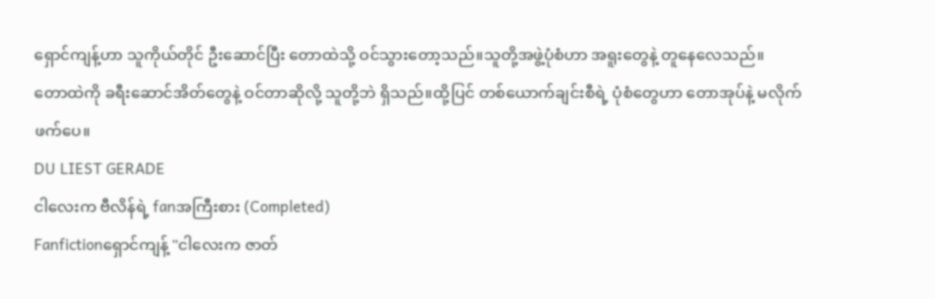ရှောင်ကျန့်ဟာ သူကိုယ်တိုင် ဦးဆောင်ပြီး တောထဲသို့ ဝင်သွားတော့သည်။သူတို့အဖွဲ့ပုံစံဟာ အရူးတွေနဲ့ တူနေလေသည်။
တောထဲကို ခရီးဆောင်အိတ်တွေနဲ့ ဝင်တာဆိုလို့ သူတို့ဘဲ ရှိသည်။ထို့ပြင် တစ်ယောက်ချင်းစီရဲ့ ပုံစံတွေဟာ တောအုပ်နဲ့ မလိုက်ဖက်ပေ။
DU LIEST GERADE
ငါလေးက ဗီလိန်ရဲ့ fanအကြီးစား (Completed)
Fanfictionရှောင်ကျန့် "ငါလေးက ဇာတ်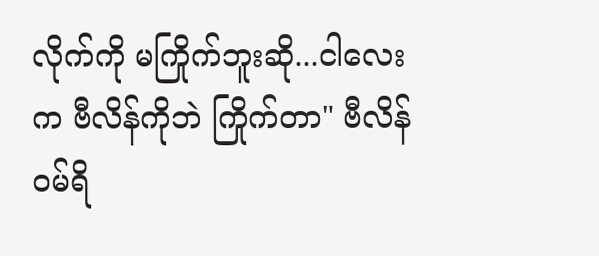လိုက်ကို မကြိုက်ဘူးဆို...ငါလေးက ဗီလိန်ကိုဘဲ ကြိုက်တာ" ဗီလိန်ဝမ်ရိ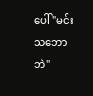ပေါ် "မင်းသဘောဘဲ"